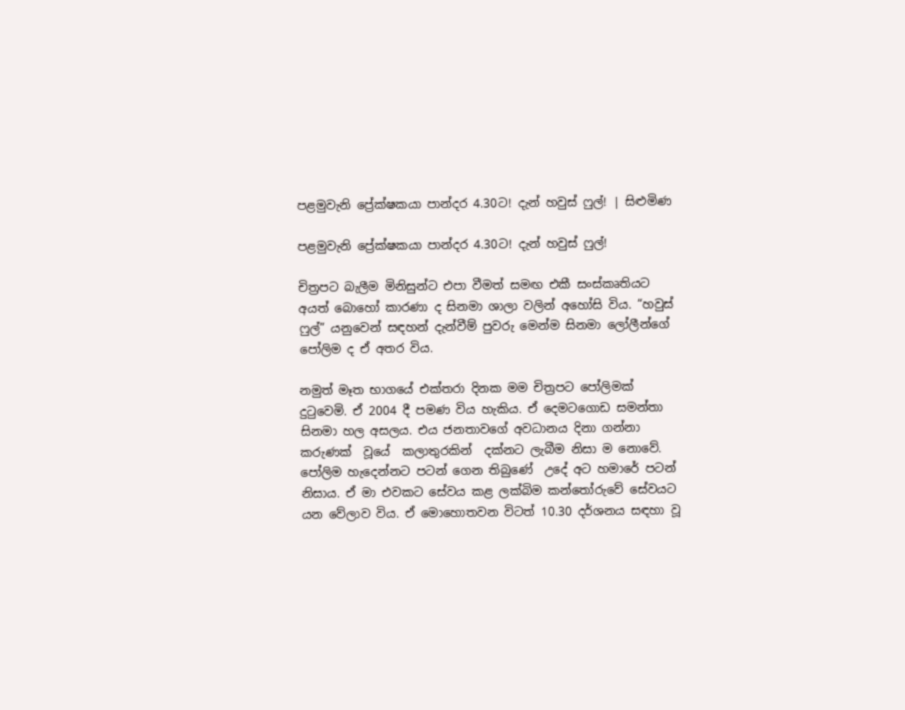පළමුවැනි ප්‍රේක්ෂකයා පාන්දර 4.30ට! දැන් හවුස් ෆුල්! | සිළුමිණ

පළමුවැනි ප්‍රේක්ෂකයා පාන්දර 4.30ට! දැන් හවුස් ෆුල්!

චිත්‍රපට බැලීම මිනිසුන්ට එපා වීමත් සමඟ එකී සංස්කෘතියට අයත් බොහෝ කාරණා ද සිනමා ශාලා වලින් අහෝසි විය. “හවුස් ෆුල්” යනුවෙන් සඳහන් දැන්වීම් පුවරු මෙන්ම සිනමා ලෝලීන්ගේ පෝලිම ද ඒ අතර විය.

නමුත් මෑත භාගයේ එක්තරා දිනක මම චිත්‍රපට පෝලිමක් දුටුවෙමි. ඒ 2004 දී පමණ විය හැකිය. ඒ දෙමටගොඩ සමන්තා සිනමා හල අසලය. එය ජනතාවගේ අවධානය දිනා ගන්නා කරුණක්  වූයේ  කලාතුරකින්  දක්නට ලැබීම නිසා ම නොවේ. පෝලිම හැදෙන්නට පටන් ගෙන තිබුණේ  උදේ අට හමාරේ පටන් නිසාය. ඒ මා එවකට සේවය කළ ලක්බිම කන්තෝරුවේ සේවයට යන වේලාව විය. ඒ මොහොතවන විටත් 10.30 දර්ශනය සඳහා වූ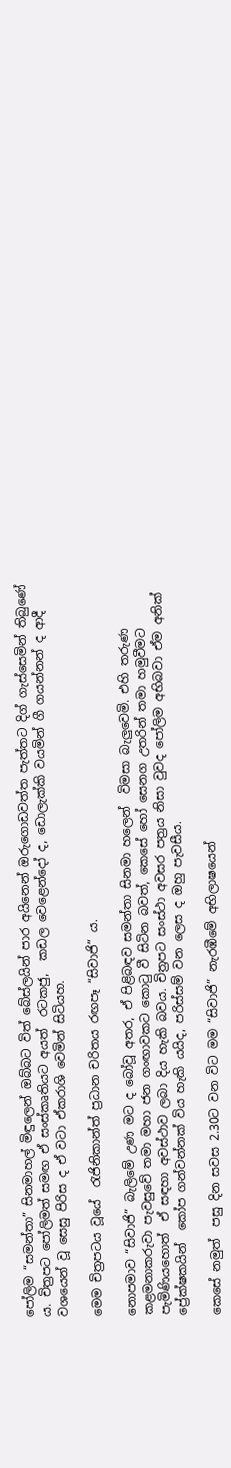පෝලිම “සමන්තා” සිනමාහල් මිඳුලෙන් ඔබ්බට විත් බේස්ලයින් පාර අයිනෙන් ඔරුගොඩවත්ත පැත්තට දිග් ගැස්සෙමින් තිබුණේ ය. චිත්‍රපට පෝලිමත් සමඟ ඒ සංස්කෘතියට අයත්  රටකජු,  කඩල වෙළෙන්දෝ ද, ඩොලැක්කි වයමින් ගී ගයන්නන් ද ආදී වශයෙන් වූ සෙසු පිරිස ද ඒ වටා ඒකරාශි වෙමින් සිටියහ.

මෙම චිත්‍රපටය වූයේ  රැජිනිකාන්ත් ප්‍රධාන චරිතය රඟපෑ “සිවාජි” ය.

නොපමාව “සිවාජි” බැලිමේ උණ මට ද බෝවූ අතර, ඒ පිළිබඳව සමන්තා සිනමා හලෙන්  විමසා බැලුවෙමි. එහි තරුණ කළමනාකරුවා පැවසුවේ තමා මහා ජන ගංඟාවකට කොටු වී සිටින බවත්, කෙසේ හෝ සෙනග උතරින් තමා හමුවීමට පැමිණියහොත්  ඒ සඳහා අවස්ථාව ලබා දිය හැකි බවය. චිත්‍රපට සංස්ථා අවසර පත්‍රය නිසා වුවද පෝලිම අභිබවා ඒම අනික් ප්‍රේක්ෂකයින්  කෝප ගන්වන්නක් විය හැකි යයිද, පරිස්සම් වන ලෙස ද ඔහු පැවසීය.

කෙසේ නමුත්  පසු දින සවස 2.30ට වන විට මම “සිවාජි” නැරඹීමේ අභිලාෂයෙන්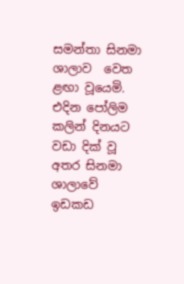සමන්තා සිනමා ශාලාව  වෙත ළඟා වූයෙමි. එදින පෝලිම කලින් දිනයට වඩා දික් වූ අතර සිනමා ශාලාවේ  ඉඩකඩ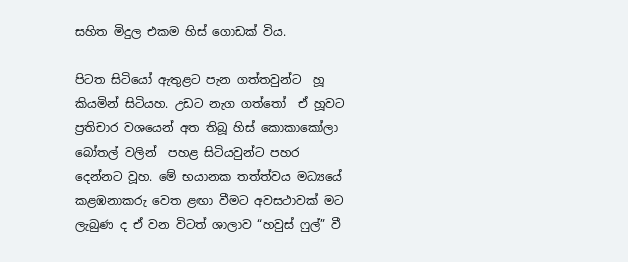සහිත මිදුල එකම හිස් ගොඩක් විය.

පිටත සිටියෝ ඇතුළට පැන ගත්තවුන්ට  හූ කියමින් සිටියහ. උඩට නැග ගත්තෝ  ඒ හූවට ප්‍රතිචාර වශයෙන් අත තිබූ හිස් කොකාකෝලා  බෝතල් වලින්  පහළ සිටියවුන්ට පහර දෙන්නට වූහ. මේ භයානක තත්ත්වය මධ්‍යයේ  කළඹනාකරු වෙත ළඟා වීමට අවසථාවක් මට ලැබුණ ද ඒ වන විටත් ශාලාව “හවුස් ෆුල්” වී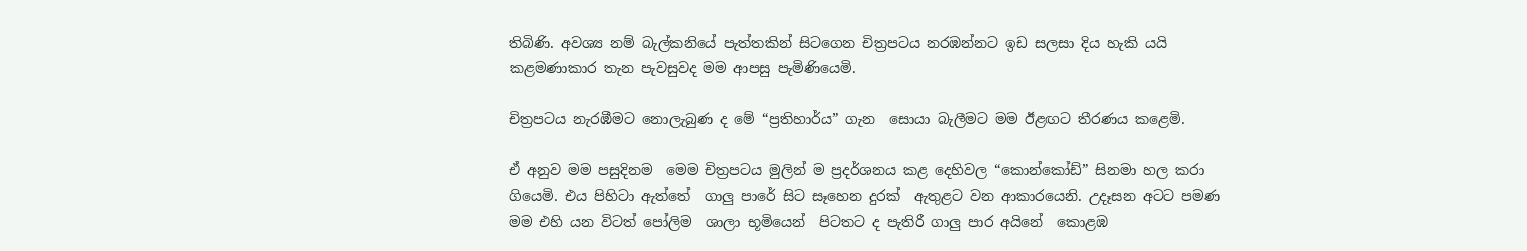තිබිණි. අවශ්‍ය නම් බැල්කනියේ පැත්තකින් සිටගෙන චිත්‍රපටය නරඹන්නට ඉඩ සලසා දිය හැකි යයි කළමණාකාර තැන පැවසුවද මම ආපසු පැමිණියෙමි.

චිත්‍රපටය නැරඹීමට නොලැබුණ ද මේ “ප්‍රතිහාර්ය” ගැන  සොයා බැලීමට මම ඊළඟට තීරණය කළෙමි.

ඒ අනුව මම පසුදිනම  මෙම චිත්‍රපටය මුලින් ම ප්‍රදර්ශනය කළ දෙහිවල “කොන්කෝඩ්” සිනමා හල කරා ගියෙමි. එය පිහිටා ඇත්තේ  ගාලු පාරේ සිට සෑහෙන දුරක්  ඇතුළට වන ආකාරයෙනි. උදෑසන අටට පමණ මම එහි යන විටත් පෝලිම  ශාලා භූමියෙන්  පිටතට ද පැතිරී ගාලු පාර අයිනේ  කොළඹ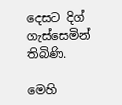දෙසට දිග් ගැස්සෙමින් තිබිණි.

මෙහි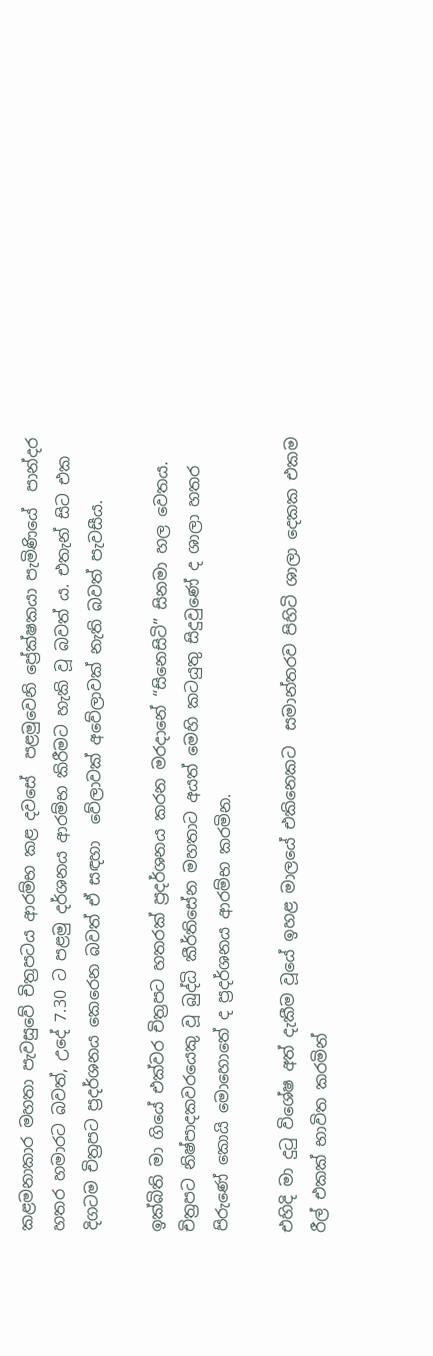කළමනාකාර මහතා පැවසුවේ චිත්‍රපටය ආරම්භ කළ දවසේ  පළමුවෙනි ප්‍රේක්ෂකයා පැමිණියේ  පාන්දර  හතර හමාරට බවත්, උදේ 7.30 ට පළමු දර්ශනය ආරම්භ කිරීමට හැකි වූ බවත් ය. එතැන් සිට එක දිගටම චිත්‍රපට ප්‍රදර්ශනය කෙරෙන බවත් ඒ සඳහා  වේලාවක් අවේලාවක් නැති බවත් පැවසීය.

ඉක්බිති මා ගියේ එක්වර චිත්‍රපට හතරක් ප්‍රදර්ශනය කරන මරදානේ “සිනෙසිටි” සිනමා හල වෙතය. චිත්‍රපට නිෂ්පාදකවරයෙකු වූ බුද්ධි කීර්තිසේන මහතාට අයත් මෙහි කටයුතු සිදුවුණේ ද ශාලා හතර පිරුණේ කොයි මොහොතේ ද ප්‍රදර්ශනය ආරම්භ කරමින.

එහිදි මා දුටු විශේෂ අත් දැකීම වූයේ ඉහළ මාලයේ එකිනෙකට  සමාන්තරව පිහිටි ශාලා දෙකක එකම රීල් එකක් භාවිත කරමින්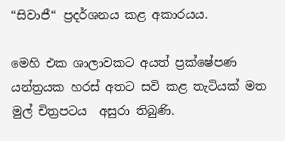“සිවාජී“ ප්‍රදර්ශනය කළ අකාරයය.

මෙහි එක ශාලාවකට අයත් ප්‍රක්ෂේපණ යන්ත්‍රයක හරස් අතට සවි කළ තැටියක් මත මුල් චිත්‍රපටය  අසුරා තිබුණි.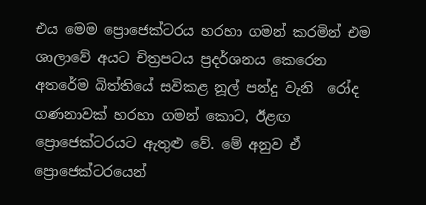එය මෙම ප්‍රොජෙක්ටරය හරහා ගමන් කරමින් එම ශාලාවේ අයට චිත්‍රපටය ප්‍රදර්ශනය කෙරෙන අතරේම බිත්තියේ සවිකළ නූල් පන්දු වැනි  රෝද ගණනාවක් හරහා ගමන් කොට, ඊළඟ ප්‍රොජෙක්ටරයට ඇතුළු වේ. මේ අනුව ඒ ප්‍රොජෙක්ටරයෙන්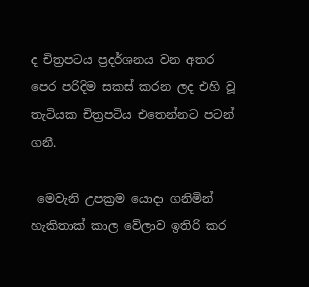ද චිත්‍රපටය ප්‍රදර්ශනය වන අතර පෙර පරිදිම සකස් කරන ලද එහි වූ තැටියක චිත්‍රපටිය එතෙන්නට පටන් ගනී.

 මෙවැනි උපක්‍රම යොදා ගනිමින් හැකිතාක් කාල වේලාව ඉතිරි කර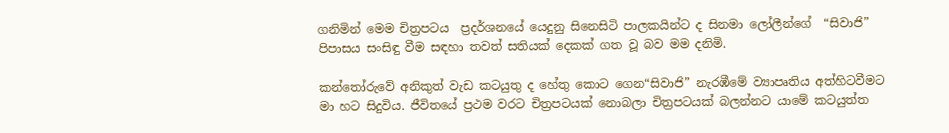ගනිමින් මෙම චිත්‍රපටය  ප්‍රදර්ශනයේ යෙදුනු සිනෙසිටි පාලකයින්ට ද සිනමා ලෝලීන්ගේ  “සිවාජි” පිපාසය සංසිඳු වීම සඳහා තවත් සතියක් දෙකක් ගත වූ බව මම දනිමි.

කන්තෝරුවේ අනිකුත් වැඩ කටයුතු ද හේතු කොට ගෙන“සිවාජි” නැරඹීමේ ව්‍යාපෘතිය අත්හිටවීමට මා හට සිදුවිය. ජීවිතයේ ප්‍රථම වරට චිත්‍රපටයක් නොබලා චිත්‍රපටයක් බලන්නට යාමේ කටයුත්ත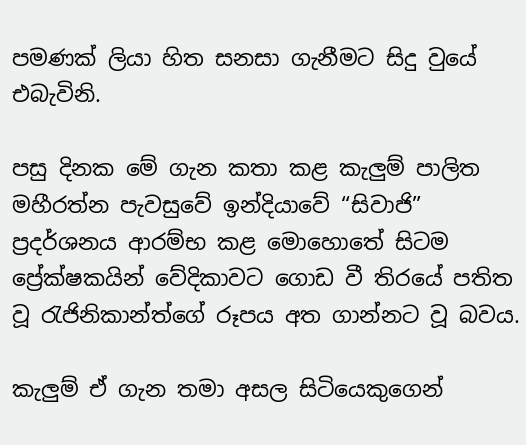පමණක් ලියා හිත සනසා ගැනීමට සිදු වුයේ එබැවිනි.

පසු දිනක මේ ගැන කතා කළ කැලුම් පාලිත මහීරත්න පැවසුවේ ඉන්දියාවේ “සිවාජි” ප්‍රදර්ශනය ආරම්භ කළ මොහොතේ සිටම ප්‍රේක්ෂකයින් වේදිකාවට ගොඩ වී තිරයේ පතිත වූ රැජිනිකාන්ත්ගේ රූපය අත ගාන්නට වූ බවය.

කැලුම් ඒ ගැන තමා අසල සිටියෙකුගෙන්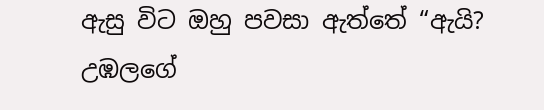ඇසු විට ඔහු පවසා ඇත්තේ “ඇයි? උඹලගේ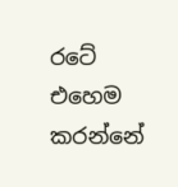රටේ එහෙම කරන්නේ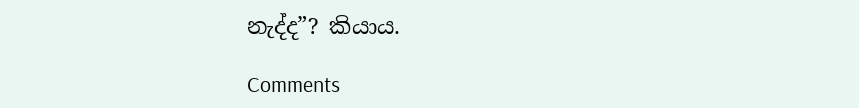නැද්ද”? කියාය.

Comments